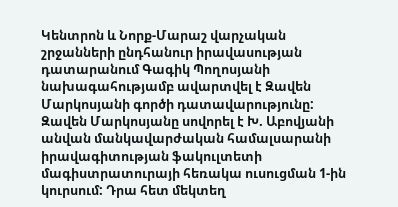Կենտրոն և Նորք-Մարաշ վարչական շրջանների ընդհանուր իրավասության դատարանում Գագիկ Պողոսյանի նախագահությամբ ավարտվել է Զավեն Մարկոսյանի գործի դատավարությունը:
Զավեն Մարկոսյանը սովորել է Խ. Աբովյանի անվան մանկավարժական համալսարանի իրավագիտության ֆակուլտետի մագիստրատուրայի հեռակա ուսուցման 1-ին կուրսում: Դրա հետ մեկտեղ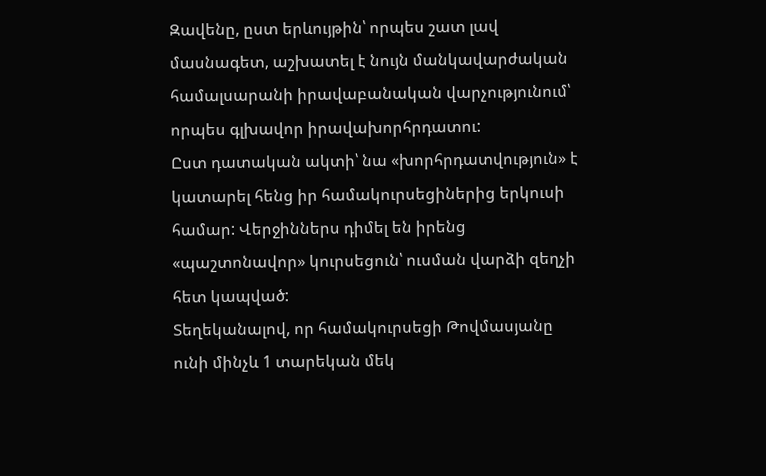Զավենը, ըստ երևույթին՝ որպես շատ լավ մասնագետ, աշխատել է նույն մանկավարժական համալսարանի իրավաբանական վարչությունում՝ որպես գլխավոր իրավախորհրդատու:
Ըստ դատական ակտի՝ նա «խորհրդատվություն» է կատարել հենց իր համակուրսեցիներից երկուսի համար: Վերջիններս դիմել են իրենց «պաշտոնավոր» կուրսեցուն՝ ուսման վարձի զեղչի հետ կապված:
Տեղեկանալով, որ համակուրսեցի Թովմասյանը ունի մինչև 1 տարեկան մեկ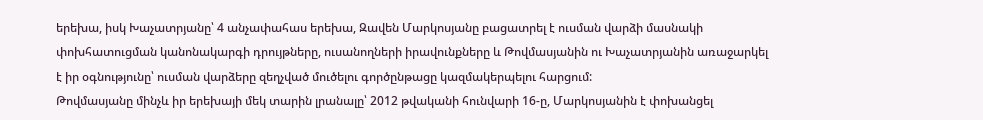երեխա, իսկ Խաչատրյանը՝ 4 անչափահաս երեխա, Զավեն Մարկոսյանը բացատրել է ուսման վարձի մասնակի փոխհատուցման կանոնակարգի դրույթները, ուսանողների իրավունքները և Թովմասյանին ու Խաչատրյանին առաջարկել է իր օգնությունը՝ ուսման վարձերը զեղչված մուծելու գործընթացը կազմակերպելու հարցում:
Թովմասյանը մինչև իր երեխայի մեկ տարին լրանալը՝ 2012 թվականի հունվարի 16-ը, Մարկոսյանին է փոխանցել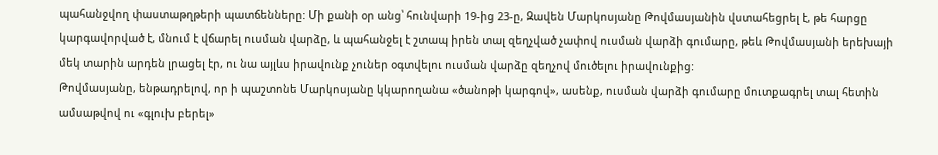պահանջվող փաստաթղթերի պատճենները: Մի քանի օր անց՝ հունվարի 19-ից 23-ը, Զավեն Մարկոսյանը Թովմասյանին վստահեցրել է, թե հարցը կարգավորված է, մնում է վճարել ուսման վարձը, և պահանջել է շտապ իրեն տալ զեղչված չափով ուսման վարձի գումարը, թեև Թովմասյանի երեխայի մեկ տարին արդեն լրացել էր, ու նա այլևս իրավունք չուներ օգտվելու ուսման վարձը զեղչով մուծելու իրավունքից:
Թովմասյանը, ենթադրելով, որ ի պաշտոնե Մարկոսյանը կկարողանա «ծանոթի կարգով», ասենք, ուսման վարձի գումարը մուտքագրել տալ հետին ամսաթվով ու «գլուխ բերել»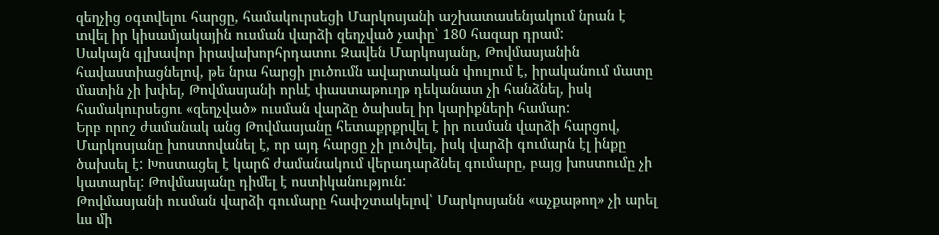զեղչից օգտվելու հարցը, համակուրսեցի Մարկոսյանի աշխատասենյակում նրան է տվել իր կիսամյակային ուսման վարձի զեղչված չափը՝ 180 հազար դրամ:
Սակայն գլխավոր իրավախորհրդատու Զավեն Մարկոսյանը, Թովմասյանին հավաստիացնելով, թե նրա հարցի լուծումն ավարտական փուլում է, իրականում մատը մատին չի խփել, Թովմասյանի որևէ փաստաթուղթ դեկանատ չի հանձնել, իսկ համակուրսեցու «զեղչված» ուսման վարձը ծախսել իր կարիքների համար:
Երբ որոշ ժամանակ անց Թովմասյանը հետաքրքրվել է իր ուսման վարձի հարցով, Մարկոսյանը խոստովանել է, որ այդ հարցը չի լուծվել, իսկ վարձի գումարն էլ ինքը ծախսել է: Խոստացել է կարճ ժամանակում վերադարձնել գումարը, բայց խոստումը չի կատարել: Թովմասյանը դիմել է ոստիկանություն:
Թովմասյանի ուսման վարձի գումարը հափշտակելով՝ Մարկոսյանն «աչքաթող» չի արել ևս մի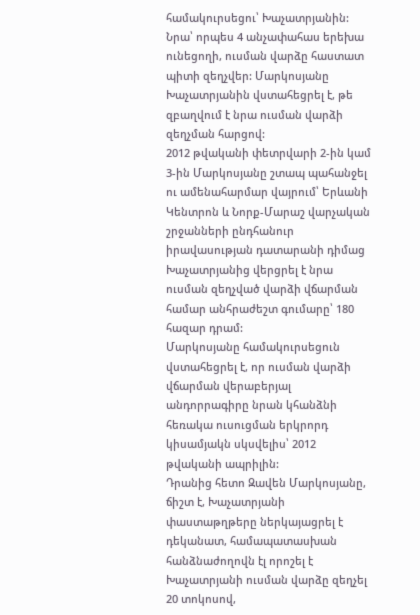համակուրսեցու՝ Խաչատրյանին: Նրա՝ որպես 4 անչափահաս երեխա ունեցողի, ուսման վարձը հաստատ պիտի զեղչվեր: Մարկոսյանը Խաչատրյանին վստահեցրել է, թե զբաղվում է նրա ուսման վարձի զեղչման հարցով:
2012 թվականի փետրվարի 2-ին կամ 3-ին Մարկոսյանը շտապ պահանջել ու ամենահարմար վայրում՝ Երևանի Կենտրոն և Նորք-Մարաշ վարչական շրջանների ընդհանուր իրավասության դատարանի դիմաց Խաչատրյանից վերցրել է նրա ուսման զեղչված վարձի վճարման համար անհրաժեշտ գումարը՝ 180 հազար դրամ:
Մարկոսյանը համակուրսեցուն վստահեցրել է, որ ուսման վարձի վճարման վերաբերյալ անդորրագիրը նրան կհանձնի հեռակա ուսուցման երկրորդ կիսամյակն սկսվելիս՝ 2012 թվականի ապրիլին:
Դրանից հետո Զավեն Մարկոսյանը, ճիշտ է, Խաչատրյանի փաստաթղթերը ներկայացրել է դեկանատ, համապատասխան հանձնաժողովն էլ որոշել է Խաչատրյանի ուսման վարձը զեղչել 20 տոկոսով,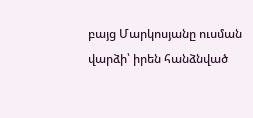բայց Մարկոսյանը ուսման վարձի՝ իրեն հանձնված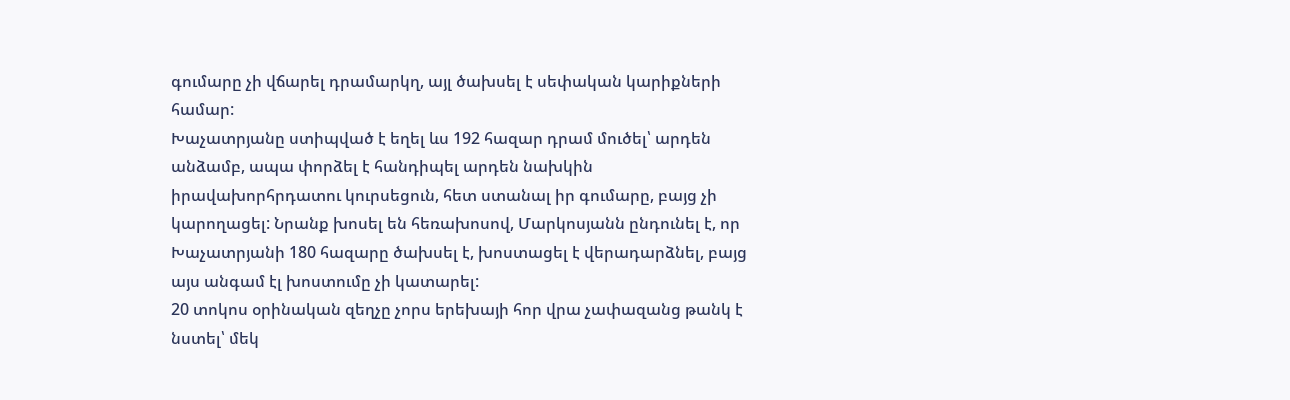գումարը չի վճարել դրամարկղ, այլ ծախսել է սեփական կարիքների համար:
Խաչատրյանը ստիպված է եղել ևս 192 հազար դրամ մուծել՝ արդեն անձամբ, ապա փորձել է հանդիպել արդեն նախկին իրավախորհրդատու կուրսեցուն, հետ ստանալ իր գումարը, բայց չի կարողացել: Նրանք խոսել են հեռախոսով, Մարկոսյանն ընդունել է, որ Խաչատրյանի 180 հազարը ծախսել է, խոստացել է վերադարձնել, բայց այս անգամ էլ խոստումը չի կատարել:
20 տոկոս օրինական զեղչը չորս երեխայի հոր վրա չափազանց թանկ է նստել՝ մեկ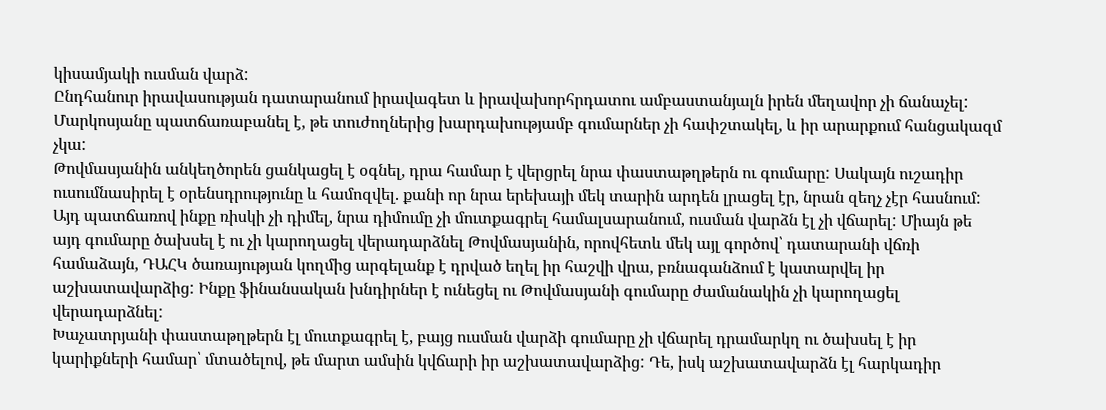կիսամյակի ուսման վարձ:
Ընդհանուր իրավասության դատարանում իրավագետ և իրավախորհրդատու ամբաստանյալն իրեն մեղավոր չի ճանաչել: Մարկոսյանը պատճառաբանել է, թե տուժողներից խարդախությամբ գումարներ չի հափշտակել, և իր արարքում հանցակազմ չկա:
Թովմասյանին անկեղծորեն ցանկացել է օգնել, դրա համար է վերցրել նրա փաստաթղթերն ու գումարը: Սակայն ուշադիր ուսումնասիրել է օրենսդրությունը և համոզվել. քանի որ նրա երեխայի մեկ տարին արդեն լրացել էր, նրան զեղչ չէր հասնում: Այդ պատճառով ինքը ռիսկի չի դիմել, նրա դիմումը չի մուտքագրել համալսարանում, ուսման վարձն էլ չի վճարել: Միայն թե այդ գումարը ծախսել է ու չի կարողացել վերադարձնել Թովմասյանին, որովհետև մեկ այլ գործով՝ դատարանի վճռի համաձայն, ԴԱՀԿ ծառայության կողմից արգելանք է դրված եղել իր հաշվի վրա, բռնագանձում է կատարվել իր աշխատավարձից: Ինքը ֆինանսական խնդիրներ է ունեցել ու Թովմասյանի գումարը ժամանակին չի կարողացել վերադարձնել:
Խաչատրյանի փաստաթղթերն էլ մուտքագրել է, բայց ուսման վարձի գումարը չի վճարել դրամարկղ ու ծախսել է իր կարիքների համար՝ մտածելով, թե մարտ ամսին կվճարի իր աշխատավարձից: Դե, իսկ աշխատավարձն էլ հարկադիր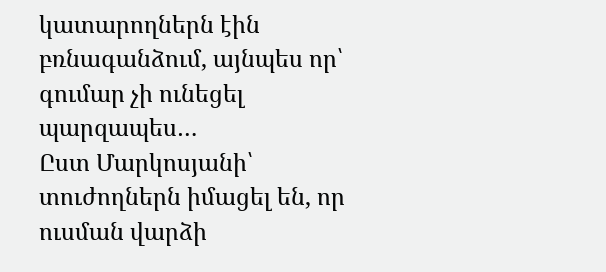կատարողներն էին բռնագանձում, այնպես որ՝ գումար չի ունեցել պարզապես…
Ըստ Մարկոսյանի՝ տուժողներն իմացել են, որ ուսման վարձի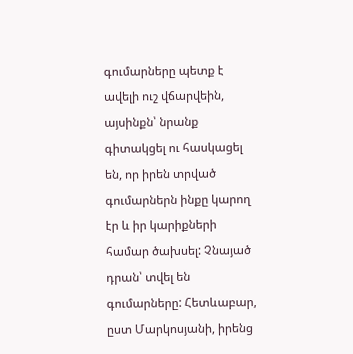գումարները պետք է ավելի ուշ վճարվեին, այսինքն՝ նրանք գիտակցել ու հասկացել են, որ իրեն տրված գումարներն ինքը կարող էր և իր կարիքների համար ծախսել: Չնայած դրան՝ տվել են գումարները: Հետևաբար, ըստ Մարկոսյանի, իրենց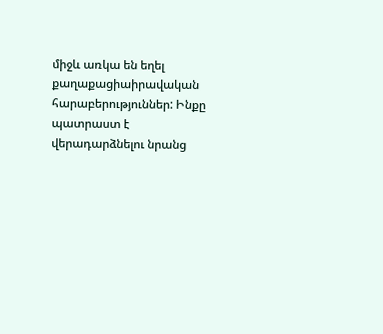միջև առկա են եղել քաղաքացիաիրավական հարաբերություններ: Ինքը պատրաստ է վերադարձնելու նրանց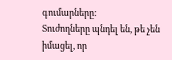գումարները:
Տուժողները պնդել են, թե չեն իմացել, որ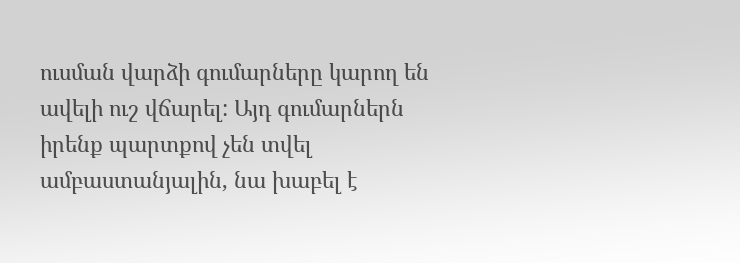ուսման վարձի գումարները կարող են ավելի ուշ վճարել: Այդ գումարներն իրենք պարտքով չեն տվել ամբաստանյալին, նա խաբել է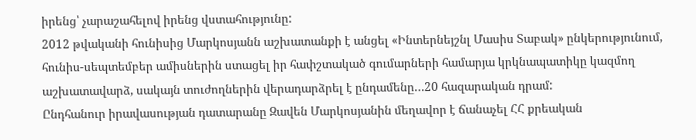իրենց՝ չարաշահելով իրենց վստահությունը:
2012 թվականի հունիսից Մարկոսյանն աշխատանքի է անցել «Ինտերնեյշնլ Մասիս Տաբակ» ընկերությունում, հունիս-սեպտեմբեր ամիսներին ստացել իր հափշտակած գումարների համարյա կրկնապատիկը կազմող աշխատավարձ, սակայն տուժողներին վերադարձրել է ընդամենը…20 հազարական դրամ:
Ընդհանուր իրավասության դատարանը Զավեն Մարկոսյանին մեղավոր է ճանաչել ՀՀ քրեական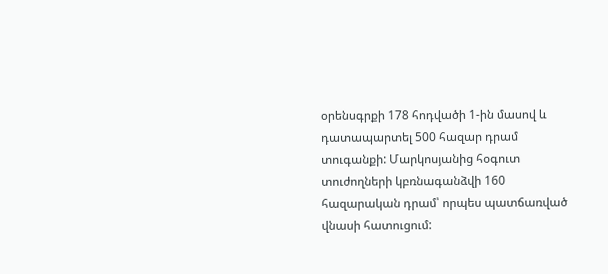օրենսգրքի 178 հոդվածի 1-ին մասով և դատապարտել 500 հազար դրամ տուգանքի: Մարկոսյանից հօգուտ տուժողների կբռնագանձվի 160 հազարական դրամ՝ որպես պատճառված վնասի հատուցում: